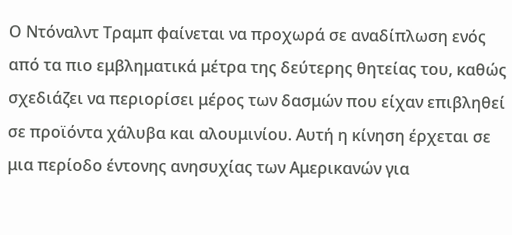Ο Ντόναλντ Τραμπ φαίνεται να προχωρά σε αναδίπλωση ενός από τα πιο εμβληματικά μέτρα της δεύτερης θητείας του, καθώς σχεδιάζει να περιορίσει μέρος των δασμών που είχαν επιβληθεί σε προϊόντα χάλυβα και αλουμινίου. Αυτή η κίνηση έρχεται σε μια περίοδο έντονης ανησυχίας των Αμερικανών για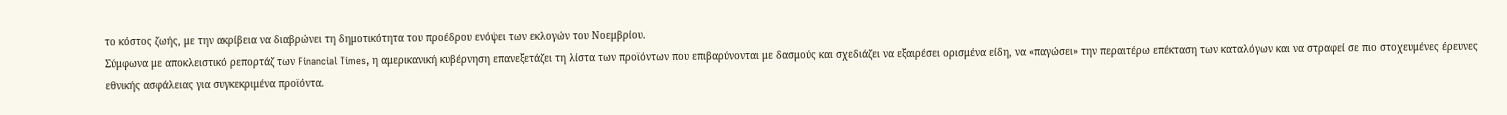το κόστος ζωής, με την ακρίβεια να διαβρώνει τη δημοτικότητα του προέδρου ενόψει των εκλογών του Νοεμβρίου.
Σύμφωνα με αποκλειστικό ρεπορτάζ των Financial Times, η αμερικανική κυβέρνηση επανεξετάζει τη λίστα των προϊόντων που επιβαρύνονται με δασμούς και σχεδιάζει να εξαιρέσει ορισμένα είδη, να «παγώσει» την περαιτέρω επέκταση των καταλόγων και να στραφεί σε πιο στοχευμένες έρευνες εθνικής ασφάλειας για συγκεκριμένα προϊόντα.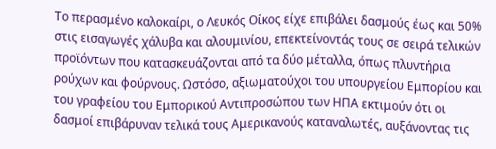Το περασμένο καλοκαίρι, ο Λευκός Οίκος είχε επιβάλει δασμούς έως και 50% στις εισαγωγές χάλυβα και αλουμινίου, επεκτείνοντάς τους σε σειρά τελικών προϊόντων που κατασκευάζονται από τα δύο μέταλλα, όπως πλυντήρια ρούχων και φούρνους. Ωστόσο, αξιωματούχοι του υπουργείου Εμπορίου και του γραφείου του Εμπορικού Αντιπροσώπου των ΗΠΑ εκτιμούν ότι οι δασμοί επιβάρυναν τελικά τους Αμερικανούς καταναλωτές, αυξάνοντας τις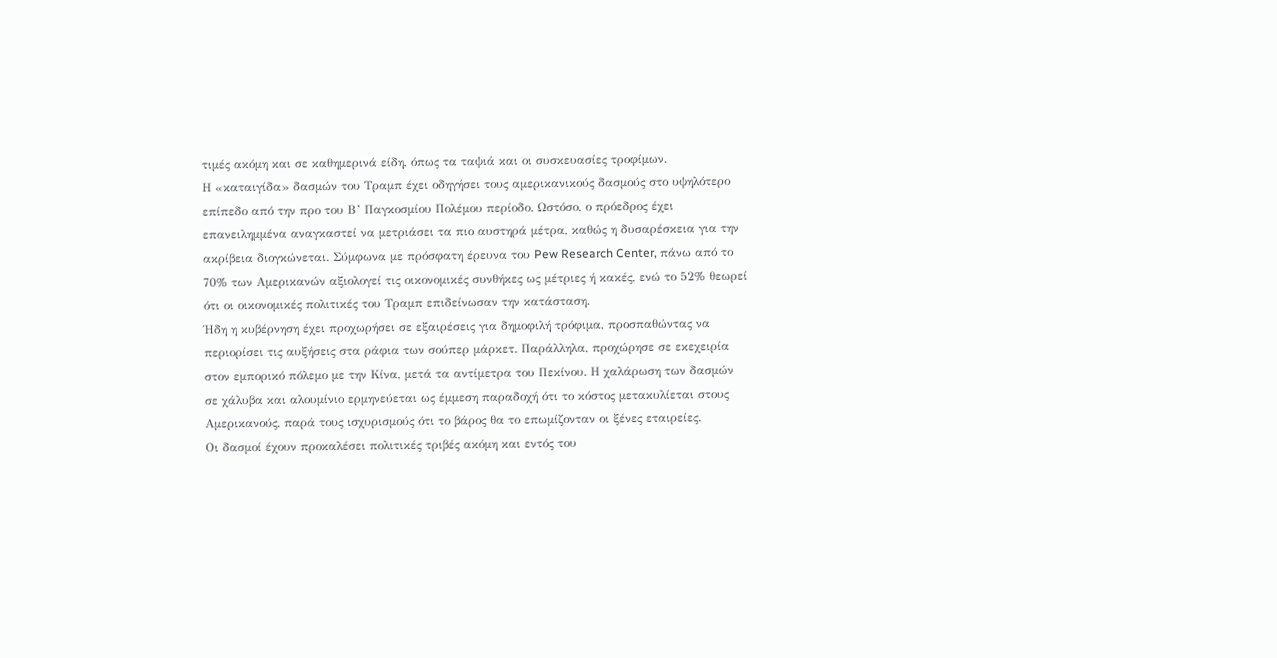τιμές ακόμη και σε καθημερινά είδη, όπως τα ταψιά και οι συσκευασίες τροφίμων.
Η «καταιγίδα» δασμών του Τραμπ έχει οδηγήσει τους αμερικανικούς δασμούς στο υψηλότερο επίπεδο από την προ του Β’ Παγκοσμίου Πολέμου περίοδο. Ωστόσο, ο πρόεδρος έχει επανειλημμένα αναγκαστεί να μετριάσει τα πιο αυστηρά μέτρα, καθώς η δυσαρέσκεια για την ακρίβεια διογκώνεται. Σύμφωνα με πρόσφατη έρευνα του Pew Research Center, πάνω από το 70% των Αμερικανών αξιολογεί τις οικονομικές συνθήκες ως μέτριες ή κακές, ενώ το 52% θεωρεί ότι οι οικονομικές πολιτικές του Τραμπ επιδείνωσαν την κατάσταση.
Ήδη η κυβέρνηση έχει προχωρήσει σε εξαιρέσεις για δημοφιλή τρόφιμα, προσπαθώντας να περιορίσει τις αυξήσεις στα ράφια των σούπερ μάρκετ. Παράλληλα, προχώρησε σε εκεχειρία στον εμπορικό πόλεμο με την Κίνα, μετά τα αντίμετρα του Πεκίνου. Η χαλάρωση των δασμών σε χάλυβα και αλουμίνιο ερμηνεύεται ως έμμεση παραδοχή ότι το κόστος μετακυλίεται στους Αμερικανούς, παρά τους ισχυρισμούς ότι το βάρος θα το επωμίζονταν οι ξένες εταιρείες.
Οι δασμοί έχουν προκαλέσει πολιτικές τριβές ακόμη και εντός του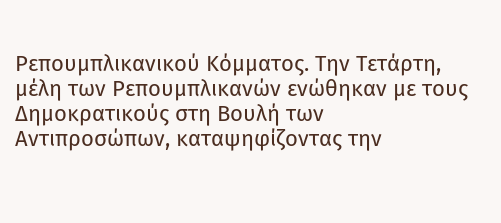Ρεπουμπλικανικού Κόμματος. Την Τετάρτη, μέλη των Ρεπουμπλικανών ενώθηκαν με τους Δημοκρατικούς στη Βουλή των Αντιπροσώπων, καταψηφίζοντας την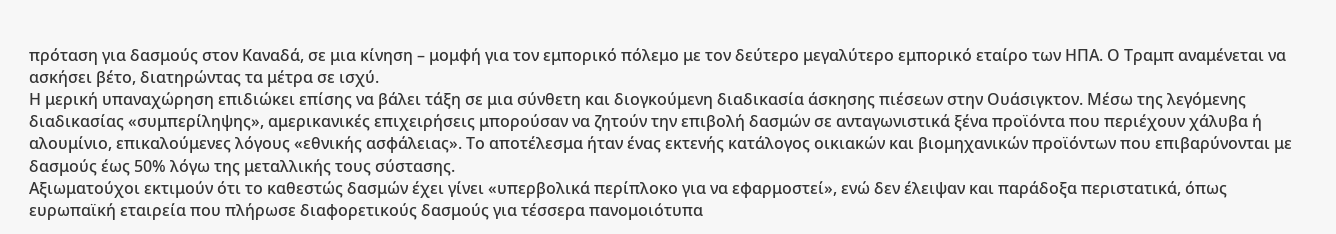πρόταση για δασμούς στον Καναδά, σε μια κίνηση – μομφή για τον εμπορικό πόλεμο με τον δεύτερο μεγαλύτερο εμπορικό εταίρο των ΗΠΑ. Ο Τραμπ αναμένεται να ασκήσει βέτο, διατηρώντας τα μέτρα σε ισχύ.
Η μερική υπαναχώρηση επιδιώκει επίσης να βάλει τάξη σε μια σύνθετη και διογκούμενη διαδικασία άσκησης πιέσεων στην Ουάσιγκτον. Μέσω της λεγόμενης διαδικασίας «συμπερίληψης», αμερικανικές επιχειρήσεις μπορούσαν να ζητούν την επιβολή δασμών σε ανταγωνιστικά ξένα προϊόντα που περιέχουν χάλυβα ή αλουμίνιο, επικαλούμενες λόγους «εθνικής ασφάλειας». Το αποτέλεσμα ήταν ένας εκτενής κατάλογος οικιακών και βιομηχανικών προϊόντων που επιβαρύνονται με δασμούς έως 50% λόγω της μεταλλικής τους σύστασης.
Αξιωματούχοι εκτιμούν ότι το καθεστώς δασμών έχει γίνει «υπερβολικά περίπλοκο για να εφαρμοστεί», ενώ δεν έλειψαν και παράδοξα περιστατικά, όπως ευρωπαϊκή εταιρεία που πλήρωσε διαφορετικούς δασμούς για τέσσερα πανομοιότυπα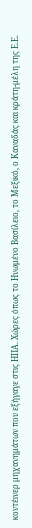κοντέινερ μηχανημάτων που εξήγαγε στις ΗΠΑ. Χώρες όπως το Ηνωμένο Βασίλειο, το Μεξικό, ο Καναδάς και κράτη-μέλη της Ε.Ε.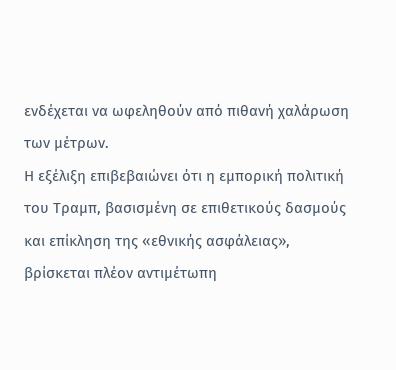ενδέχεται να ωφεληθούν από πιθανή χαλάρωση των μέτρων.
Η εξέλιξη επιβεβαιώνει ότι η εμπορική πολιτική του Τραμπ, βασισμένη σε επιθετικούς δασμούς και επίκληση της «εθνικής ασφάλειας», βρίσκεται πλέον αντιμέτωπη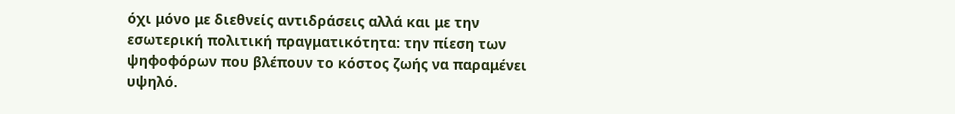όχι μόνο με διεθνείς αντιδράσεις αλλά και με την εσωτερική πολιτική πραγματικότητα: την πίεση των ψηφοφόρων που βλέπουν το κόστος ζωής να παραμένει υψηλό.